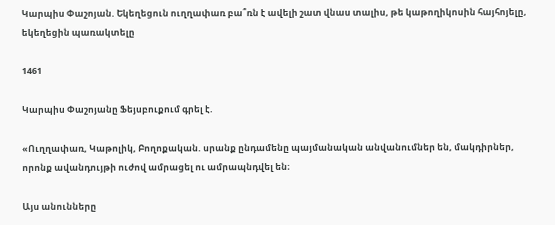Կարպիս Փաշոյան. Եկեղեցուն ուղղափառ բա՞ռն է ավելի շատ վնաս տալիս, թե կաթողիկոսին հայհոյելը, եկեղեցին պառակտելը

1461

Կարպիս Փաշոյանը Ֆեյսբուքում գրել է.

«Ուղղափառ, Կաթոլիկ, Բողոքական. սրանք ընդամենը պայմանական անվանումներ են, մակդիրներ, որոնք ավանդույթի ուժով ամրացել ու ամրապնդվել են։

Այս անունները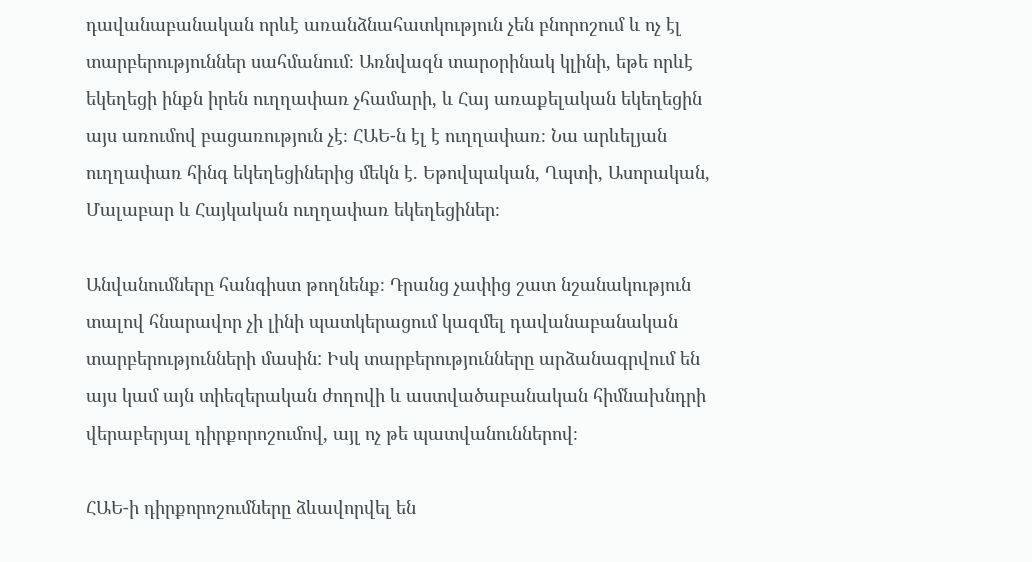դավանաբանական որևէ առանձնահատկություն չեն բնորոշում և ոչ էլ տարբերություններ սահմանում։ Առնվազն տարօրինակ կլինի, եթե որևէ եկեղեցի ինքն իրեն ուղղափառ չհամարի, և Հայ առաքելական եկեղեցին այս առումով բացառություն չէ։ ՀԱԵ-ն էլ է ուղղափառ։ Նա արևելյան ուղղափառ հինգ եկեղեցիներից մեկն է. Եթովպական, Ղպտի, Ասորական, Մալաբար և Հայկական ուղղափառ եկեղեցիներ։

Անվանումները հանգիստ թողնենք։ Դրանց չափից շատ նշանակություն տալով հնարավոր չի լինի պատկերացում կազմել դավանաբանական տարբերությունների մասին: Իսկ տարբերությունները արձանագրվում են այս կամ այն տիեզերական ժողովի և աստվածաբանական հիմնախնդրի վերաբերյալ դիրքորոշումով, այլ ոչ թե պատվանուններով։

ՀԱԵ-ի դիրքորոշումները ձևավորվել են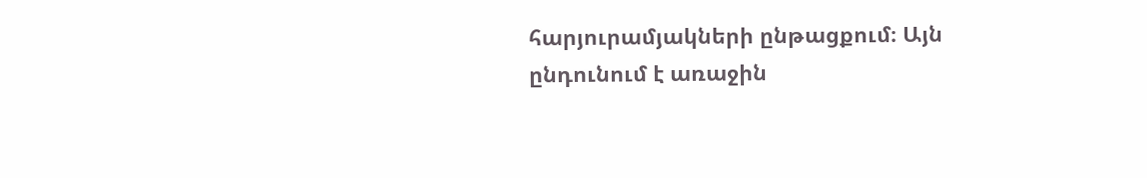հարյուրամյակների ընթացքում։ Այն ընդունում է առաջին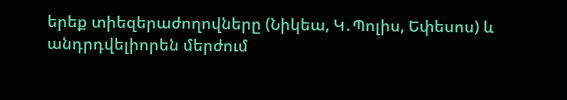երեք տիեզերաժողովները (Նիկեա, Կ․Պոլիս, Եփեսոս) և անդրդվելիորեն մերժում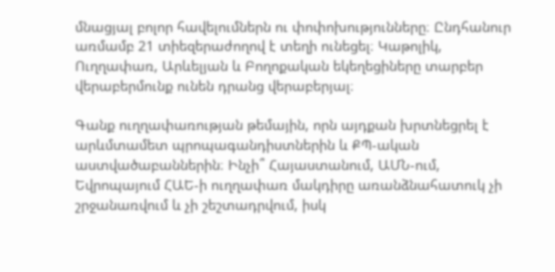մնացյալ բոլոր հավելումներն ու փոփոխությունները։ Ընդհանուր առմամբ 21 տիեզերաժողով է տեղի ունեցել։ Կաթոլիկ, Ուղղափառ, Արևելյան և Բողոքական եկեղեցիները տարբեր վերաբերմունք ունեն դրանց վերաբերյալ։

Գանք ուղղափառության թեմային, որն այդքան խրտնեցրել է արևմտամետ պրոպագանդիստներին և ՔՊ-ական աստվածաբաններին։ Ինչի՞ Հայաստանում, ԱՄՆ-ում, Եվրոպայում ՀԱԵ-ի ուղղափառ մակդիրը առանձնահատուկ չի շրջանառվում և չի շեշտադրվում, իսկ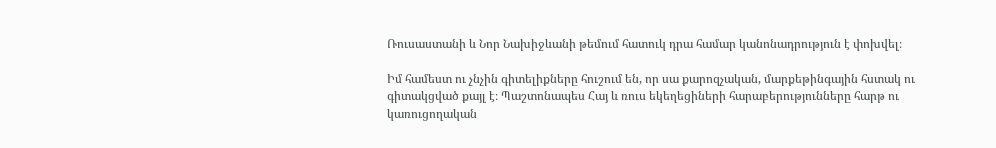Ռուսաստանի և Նոր Նախիջևանի թեմում հատուկ դրա համար կանոնադրություն է փոխվել։

Իմ համեստ ու չնչին գիտելիքները հուշում են, որ սա քարոզչական, մարքեթինգային հստակ ու գիտակցված քայլ է։ Պաշտոնապես Հայ և ռուս եկեղեցիների հարաբերությունները հարթ ու կառուցողական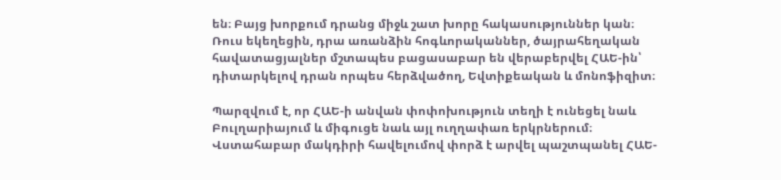են։ Բայց խորքում դրանց միջև շատ խորը հակասություններ կան։ Ռուս եկեղեցին, դրա առանձին հոգևորականներ, ծայրահեղական հավատացյալներ մշտապես բացասաբար են վերաբերվել ՀԱԵ-ին՝ դիտարկելով դրան որպես հերձվածող, Եվտիքեական և մոնոֆիզիտ։

Պարզվում է, որ ՀԱԵ-ի անվան փոփոխություն տեղի է ունեցել նաև Բուլղարիայում և միգուցե նաև այլ ուղղափառ երկրներում։ Վստահաբար մակդիրի հավելումով փորձ է արվել պաշտպանել ՀԱԵ-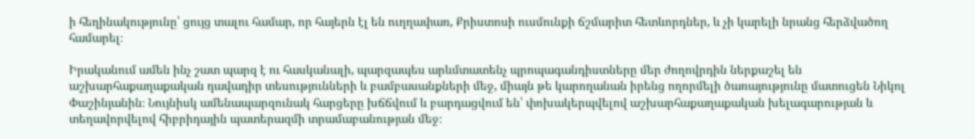ի հեղինակությունը՝ ցույց տալու համար, որ հայերն էլ են ուղղափառ, Քրիստոսի ուսմունքի ճշմարիտ հետևորդներ, և չի կարելի նրանց հերձվածող համարել։

Իրականում ամեն ինչ շատ պարզ է ու հասկանալի, պարզապես արևմտատենչ պրոպագանդիստները մեր ժողովրդին ներքաշել են աշխարհաքաղաքական դավադիր տեսությունների և բամբասանքների մեջ, միայն թե կարողանան իրենց ողորմելի ծառայությունը մատուցեն Նիկոլ Փաշինյանին։ Նույնիսկ ամենապարզունակ հարցերը խճճվում և բարդացվում են՝ փոխակերպվելով աշխարհաքաղաքական խելագարության և տեղավորվելով հիբրիդային պատերազմի տրամաբանության մեջ։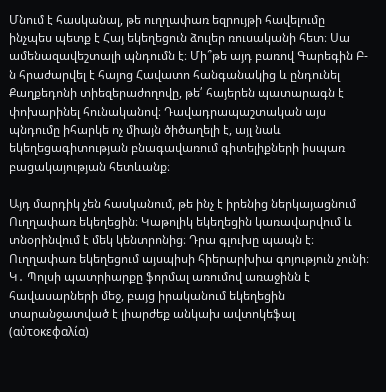Մնում է հասկանալ, թե ուղղափառ եզրույթի հավելումը ինչպես պետք է Հայ եկեղեցուն ձուլեր ռուսականի հետ։ Սա ամենազավեշտալի պնդումն է։ Մի՞թե այդ բառով Գարեգին Բ-ն հրաժարվել է հայոց Հավատո հանգանակից և ընդունել Քաղքեդոնի տիեզերաժողովը, թե՛ հայերեն պատարագն է փոխարինել հունականով։ Դավադրապաշտական այս պնդումը իհարկե ոչ միայն ծիծաղելի է, այլ նաև եկեղեցագիտության բնագավառում գիտելիքների իսպառ բացակայության հետևանք։

Այդ մարդիկ չեն հասկանում, թե ինչ է իրենից ներկայացնում Ուղղափառ եկեղեցին։ Կաթոլիկ եկեղեցին կառավարվում և տնօրինվում է մեկ կենտրոնից։ Դրա գլուխը պապն է։ Ուղղափառ եկեղեցում այսպիսի հիերարխիա գոյություն չունի։ Կ․ Պոլսի պատրիարքը ֆորմալ առումով առաջինն է հավասարների մեջ, բայց իրականում եկեղեցին տարանջատված է լիարժեք անկախ ավտոկեֆալ (αὐτοκεφαλία)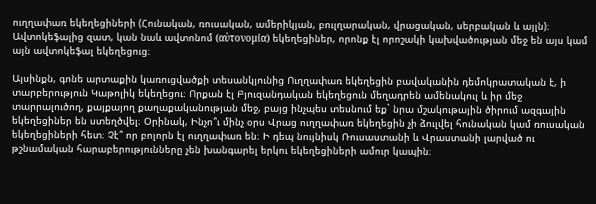ուղղափառ եկեղեցիների (Հունական, ռուսական, ամերիկյան, բուլղարական, վրացական, սերբական և այլն)։ Ավտոկեֆալից զատ, կան նաև ավտոնոմ (αὐτονομία) եկեղեցիներ, որոնք էլ որոշակի կախվածության մեջ են այս կամ այն ավտոկեֆալ եկեղեցուց։

Այսինքն, գոնե արտաքին կառուցվածքի տեսանկյունից Ուղղափառ եկեղեցին բավականին դեմոկրատական է, ի տարբերություն Կաթոլիկ եկեղեցու։ Որքան էլ Բյուզանդական եկեղեցուն մեղադրեն ամենակուլ և իր մեջ տարրալուծող, քայքայող քաղաքականության մեջ, բայց ինչպես տեսնում եք` նրա մշակութային ծիրում ազգային եկեղեցիներ են ստեղծվել։ Օրինակ, Ինչո՞ւ մինչ օրս Վրաց ուղղափառ եկեղեցին չի ձուլվել հունական կամ ռուսական եկեղեցիների հետ։ Չէ՞ որ բոլորն էլ ուղղափառ են։ Ի դեպ նույնիսկ Ռուսաստանի և Վրաստանի լարված ու թշնամական հարաբերությունները չեն խանգարել երկու եկեղեցիների ամուր կապին։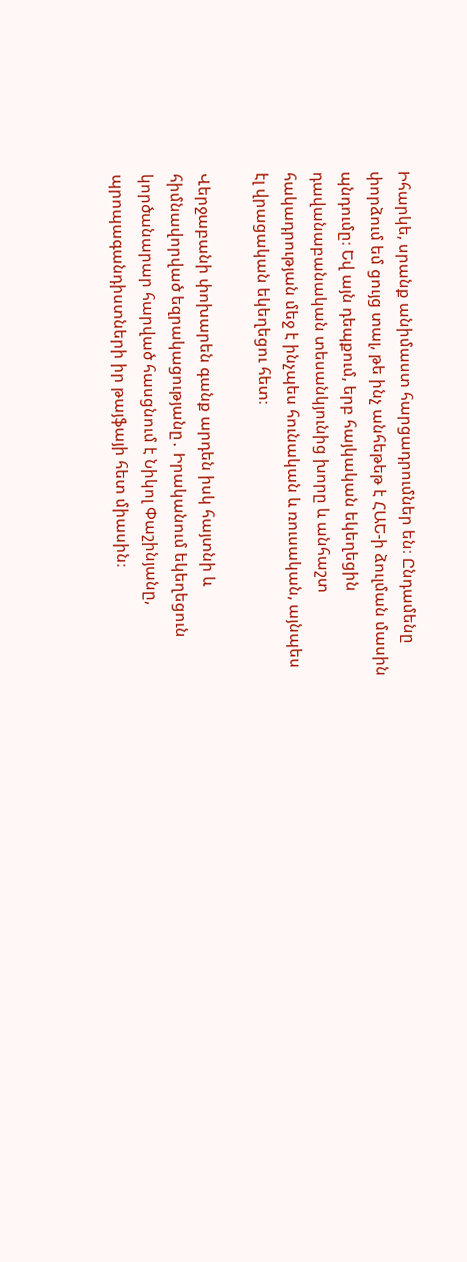Իհարկե, սրանք անիմաստ հարցադրումներ են։ Ընդամենը փորձում եմ ցույց տալ, թե ինչ անհեթեթ է ՀԱԵ-ի ձուլման մասին պնդումը։ Եվ այն դեպքում, երբ հայկական եկեղեցին դավանաբանական տեսանկյունից խորը և անհաշտ հակադրության մեջ է ինչպես հունական և ռուսական, այնպես էլ վրացական եկեղեցու հետ։

Վերջաբանի փոխարեն գանք արդեն իսկ հայտնի և հիմնավորված եզրակացությանը․ Իրականում եկեղեցուն կործանարար հարված հասցնում է Նիկոլ Փաշինյանը, պրոպագանդիստների իր թայֆայի հետ միասին։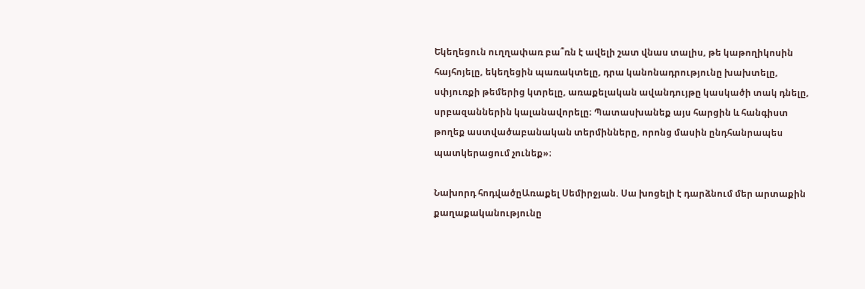Եկեղեցուն ուղղափառ բա՞ռն է ավելի շատ վնաս տալիս, թե կաթողիկոսին հայհոյելը, եկեղեցին պառակտելը, դրա կանոնադրությունը խախտելը, սփյուռքի թեմերից կտրելը, առաքելական ավանդույթը կասկածի տակ դնելը, սրբազաններին կալանավորելը։ Պատասխանեք այս հարցին և հանգիստ թողեք աստվածաբանական տերմինները, որոնց մասին ընդհանրապես պատկերացում չունեք»։

Նախորդ հոդվածըԱռաքել Սեմիրջյան. Սա խոցելի է դարձնում մեր արտաքին քաղաքականությունը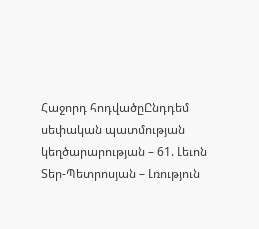Հաջորդ հոդվածըԸնդդեմ սեփական պատմության կեղծարարության – 61. Լեւոն Տեր-Պետրոսյան – Լռություն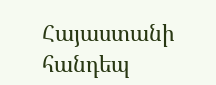Հայաստանի հանդեպ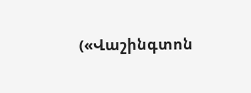(«Վաշինգտոն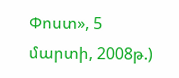Փոստ», 5 մարտի, 2008թ.)